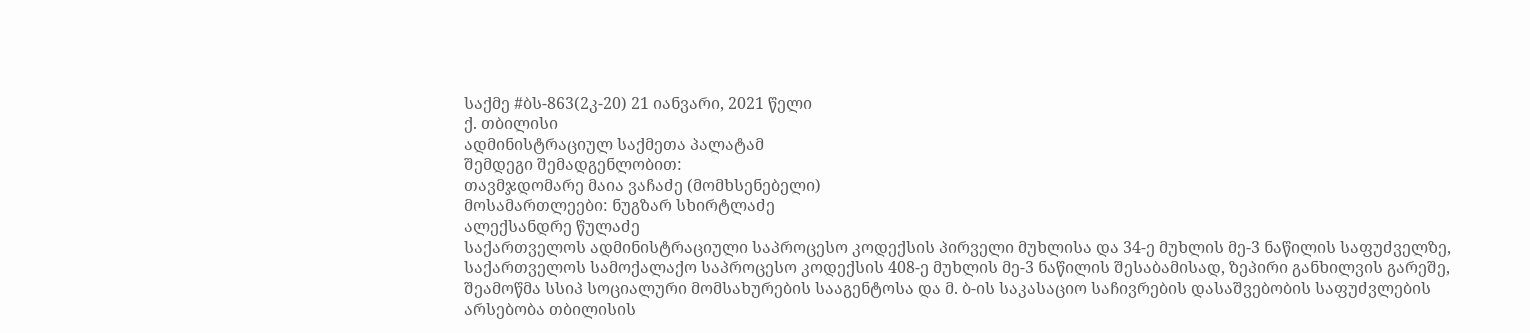საქმე #ბს-863(2კ-20) 21 იანვარი, 2021 წელი
ქ. თბილისი
ადმინისტრაციულ საქმეთა პალატამ
შემდეგი შემადგენლობით:
თავმჯდომარე მაია ვაჩაძე (მომხსენებელი)
მოსამართლეები: ნუგზარ სხირტლაძე
ალექსანდრე წულაძე
საქართველოს ადმინისტრაციული საპროცესო კოდექსის პირველი მუხლისა და 34-ე მუხლის მე-3 ნაწილის საფუძველზე, საქართველოს სამოქალაქო საპროცესო კოდექსის 408-ე მუხლის მე-3 ნაწილის შესაბამისად, ზეპირი განხილვის გარეშე, შეამოწმა სსიპ სოციალური მომსახურების სააგენტოსა და მ. ბ-ის საკასაციო საჩივრების დასაშვებობის საფუძვლების არსებობა თბილისის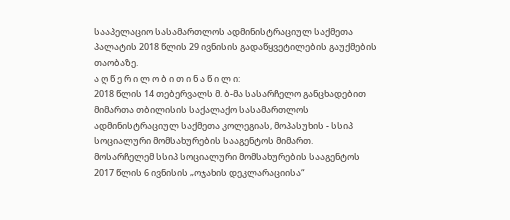სააპელაციო სასამართლოს ადმინისტრაციულ საქმეთა პალატის 2018 წლის 29 ივნისის გადაწყვეტილების გაუქმების თაობაზე.
ა ღ წ ე რ ი ლ ო ბ ი თ ი ნ ა წ ი ლ ი:
2018 წლის 14 თებერვალს მ. ბ-მა სასარჩელო განცხადებით მიმართა თბილისის საქალაქო სასამართლოს ადმინისტრაციულ საქმეთა კოლეგიას, მოპასუხის - სსიპ სოციალური მომსახურების სააგენტოს მიმართ.
მოსარჩელემ სსიპ სოციალური მომსახურების სააგენტოს 2017 წლის 6 ივნისის „ოჯახის დეკლარაციისა“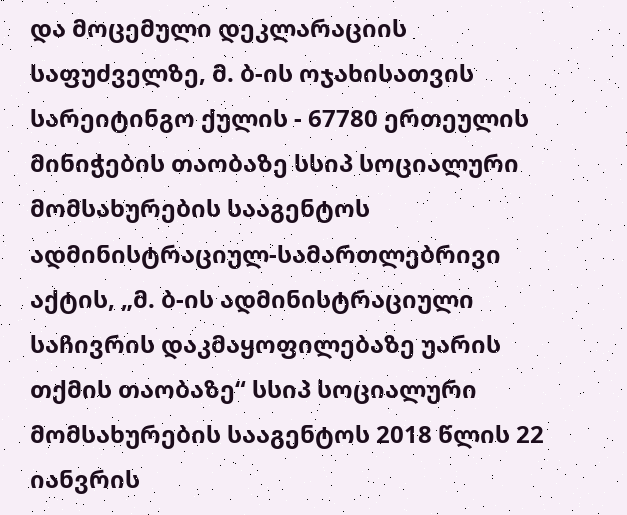და მოცემული დეკლარაციის საფუძველზე, მ. ბ-ის ოჯახისათვის სარეიტინგო ქულის - 67780 ერთეულის მინიჭების თაობაზე სსიპ სოციალური მომსახურების სააგენტოს ადმინისტრაციულ-სამართლებრივი აქტის, „მ. ბ-ის ადმინისტრაციული საჩივრის დაკმაყოფილებაზე უარის თქმის თაობაზე“ სსიპ სოციალური მომსახურების სააგენტოს 2018 წლის 22 იანვრის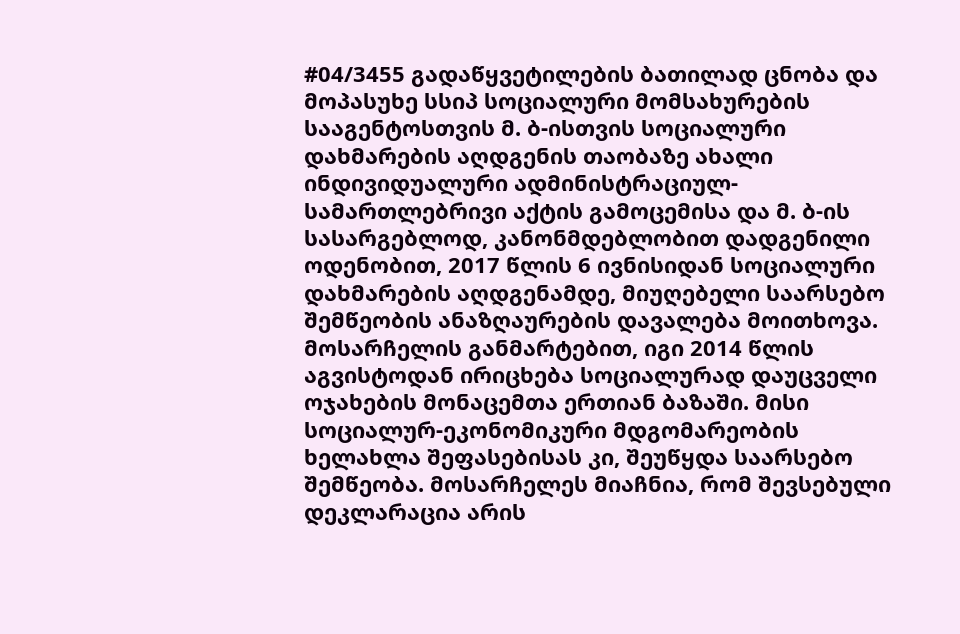#04/3455 გადაწყვეტილების ბათილად ცნობა და მოპასუხე სსიპ სოციალური მომსახურების სააგენტოსთვის მ. ბ-ისთვის სოციალური დახმარების აღდგენის თაობაზე ახალი ინდივიდუალური ადმინისტრაციულ-სამართლებრივი აქტის გამოცემისა და მ. ბ-ის სასარგებლოდ, კანონმდებლობით დადგენილი ოდენობით, 2017 წლის 6 ივნისიდან სოციალური დახმარების აღდგენამდე, მიუღებელი საარსებო შემწეობის ანაზღაურების დავალება მოითხოვა.
მოსარჩელის განმარტებით, იგი 2014 წლის აგვისტოდან ირიცხება სოციალურად დაუცველი ოჯახების მონაცემთა ერთიან ბაზაში. მისი სოციალურ-ეკონომიკური მდგომარეობის ხელახლა შეფასებისას კი, შეუწყდა საარსებო შემწეობა. მოსარჩელეს მიაჩნია, რომ შევსებული დეკლარაცია არის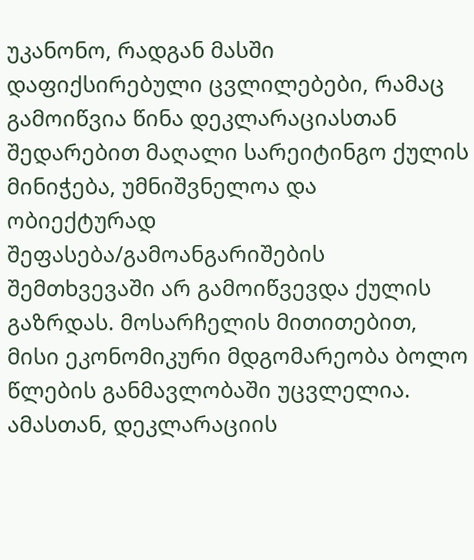უკანონო, რადგან მასში დაფიქსირებული ცვლილებები, რამაც გამოიწვია წინა დეკლარაციასთან შედარებით მაღალი სარეიტინგო ქულის მინიჭება, უმნიშვნელოა და ობიექტურად შეფასება/გამოანგარიშების შემთხვევაში არ გამოიწვევდა ქულის გაზრდას. მოსარჩელის მითითებით, მისი ეკონომიკური მდგომარეობა ბოლო წლების განმავლობაში უცვლელია. ამასთან, დეკლარაციის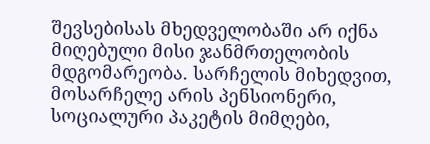შევსებისას მხედველობაში არ იქნა მიღებული მისი ჯანმრთელობის მდგომარეობა. სარჩელის მიხედვით, მოსარჩელე არის პენსიონერი, სოციალური პაკეტის მიმღები,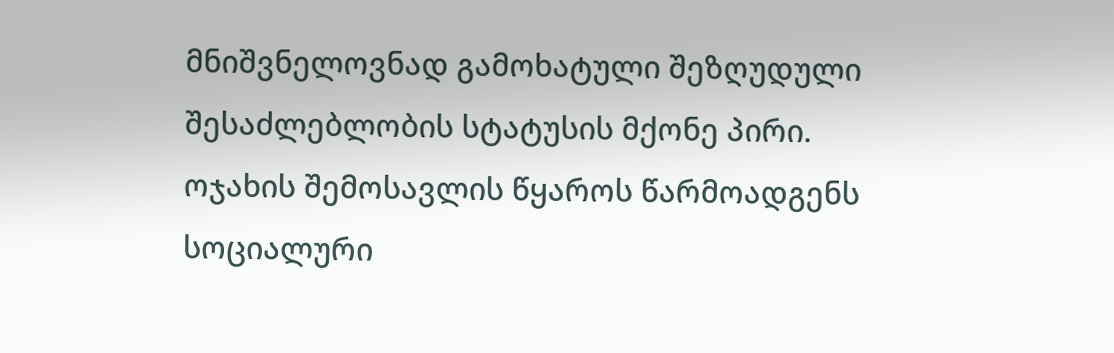მნიშვნელოვნად გამოხატული შეზღუდული შესაძლებლობის სტატუსის მქონე პირი. ოჯახის შემოსავლის წყაროს წარმოადგენს სოციალური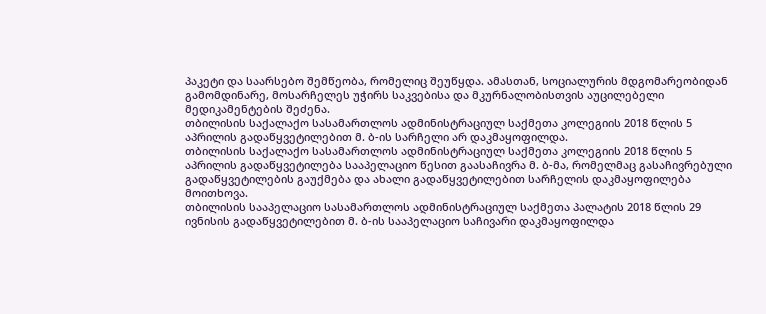პაკეტი და საარსებო შემწეობა, რომელიც შეუწყდა. ამასთან, სოციალურის მდგომარეობიდან გამომდინარე, მოსარჩელეს უჭირს საკვებისა და მკურნალობისთვის აუცილებელი მედიკამენტების შეძენა.
თბილისის საქალაქო სასამართლოს ადმინისტრაციულ საქმეთა კოლეგიის 2018 წლის 5 აპრილის გადაწყვეტილებით მ. ბ-ის სარჩელი არ დაკმაყოფილდა.
თბილისის საქალაქო სასამართლოს ადმინისტრაციულ საქმეთა კოლეგიის 2018 წლის 5 აპრილის გადაწყვეტილება სააპელაციო წესით გაასაჩივრა მ. ბ-მა, რომელმაც გასაჩივრებული გადაწყვეტილების გაუქმება და ახალი გადაწყვეტილებით სარჩელის დაკმაყოფილება მოითხოვა.
თბილისის სააპელაციო სასამართლოს ადმინისტრაციულ საქმეთა პალატის 2018 წლის 29 ივნისის გადაწყვეტილებით მ. ბ-ის სააპელაციო საჩივარი დაკმაყოფილდა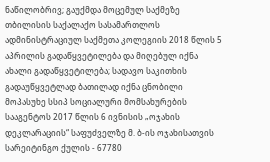ნაწილობრივ; გაუქმდა მოცემულ საქმეზე თბილისის საქალაქო სასამართლოს ადმინისტრაციულ საქმეთა კოლეგიის 2018 წლის 5 აპრილის გადაწყვეტილება და მიღებულ იქნა ახალი გადაწყვეტილება; სადავო საკითხის გადაუწყვეტლად ბათილად იქნა ცნობილი მოპასუხე სსიპ სოციალური მომსახურების სააგენტოს 2017 წლის 6 ივნისის „ოჯახის დეკლარაციის“ საფუძველზე მ. ბ-ის ოჯახისათვის სარეიტინგო ქულის - 67780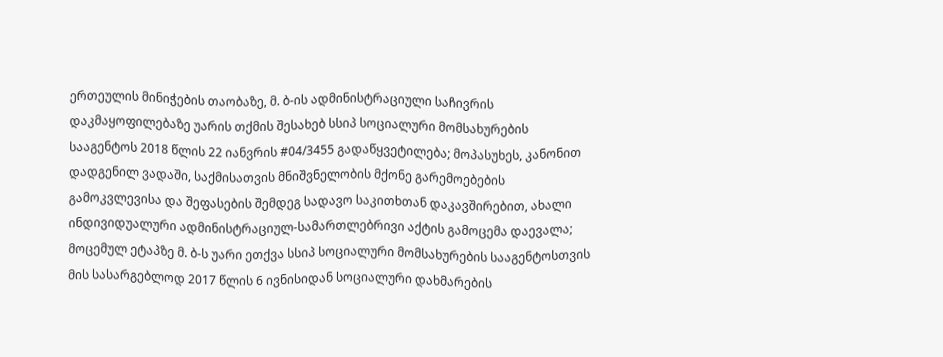ერთეულის მინიჭების თაობაზე, მ. ბ-ის ადმინისტრაციული საჩივრის დაკმაყოფილებაზე უარის თქმის შესახებ სსიპ სოციალური მომსახურების სააგენტოს 2018 წლის 22 იანვრის #04/3455 გადაწყვეტილება; მოპასუხეს, კანონით დადგენილ ვადაში, საქმისათვის მნიშვნელობის მქონე გარემოებების გამოკვლევისა და შეფასების შემდეგ სადავო საკითხთან დაკავშირებით, ახალი ინდივიდუალური ადმინისტრაციულ-სამართლებრივი აქტის გამოცემა დაევალა; მოცემულ ეტაპზე მ. ბ-ს უარი ეთქვა სსიპ სოციალური მომსახურების სააგენტოსთვის მის სასარგებლოდ 2017 წლის 6 ივნისიდან სოციალური დახმარების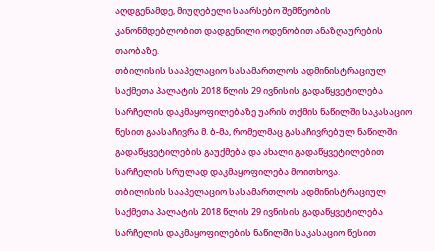აღდგენამდე, მიუღებელი საარსებო შემწეობის კანონმდებლობით დადგენილი ოდენობით ანაზღაურების თაობაზე.
თბილისის სააპელაციო სასამართლოს ადმინისტრაციულ საქმეთა პალატის 2018 წლის 29 ივნისის გადაწყვეტილება სარჩელის დაკმაყოფილებაზე უარის თქმის ნაწილში საკასაციო წესით გაასაჩივრა მ. ბ-მა, რომელმაც გასაჩივრებულ ნაწილში გადაწყვეტილების გაუქმება და ახალი გადაწყვეტილებით სარჩელის სრულად დაკმაყოფილება მოითხოვა.
თბილისის სააპელაციო სასამართლოს ადმინისტრაციულ საქმეთა პალატის 2018 წლის 29 ივნისის გადაწყვეტილება სარჩელის დაკმაყოფილების ნაწილში საკასაციო წესით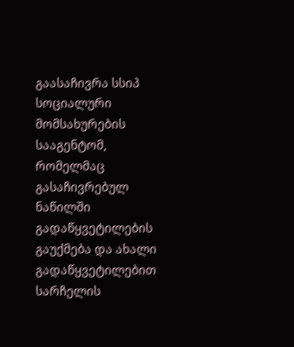გაასაჩივრა სსიპ სოციალური მომსახურების სააგენტომ, რომელმაც გასაჩივრებულ ნაწილში გადაწყვეტილების გაუქმება და ახალი გადაწყვეტილებით სარჩელის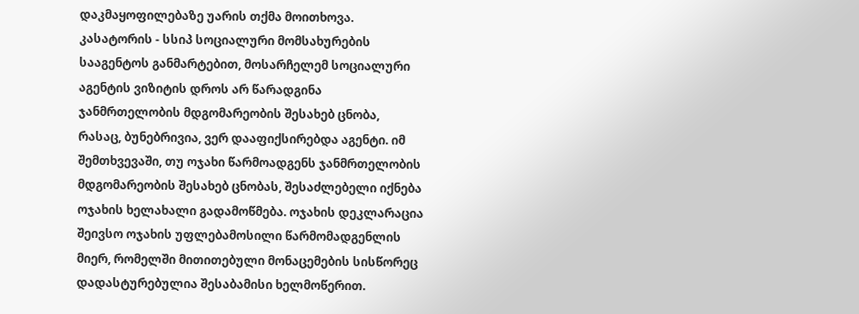დაკმაყოფილებაზე უარის თქმა მოითხოვა.
კასატორის - სსიპ სოციალური მომსახურების სააგენტოს განმარტებით, მოსარჩელემ სოციალური აგენტის ვიზიტის დროს არ წარადგინა ჯანმრთელობის მდგომარეობის შესახებ ცნობა, რასაც, ბუნებრივია, ვერ დააფიქსირებდა აგენტი. იმ შემთხვევაში, თუ ოჯახი წარმოადგენს ჯანმრთელობის მდგომარეობის შესახებ ცნობას, შესაძლებელი იქნება ოჯახის ხელახალი გადამოწმება. ოჯახის დეკლარაცია შეივსო ოჯახის უფლებამოსილი წარმომადგენლის მიერ, რომელში მითითებული მონაცემების სისწორეც დადასტურებულია შესაბამისი ხელმოწერით.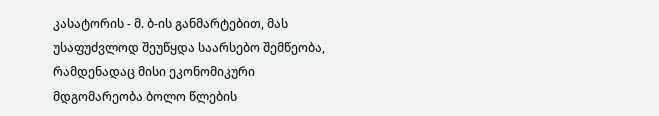კასატორის - მ. ბ-ის განმარტებით, მას უსაფუძვლოდ შეუწყდა საარსებო შემწეობა, რამდენადაც მისი ეკონომიკური მდგომარეობა ბოლო წლების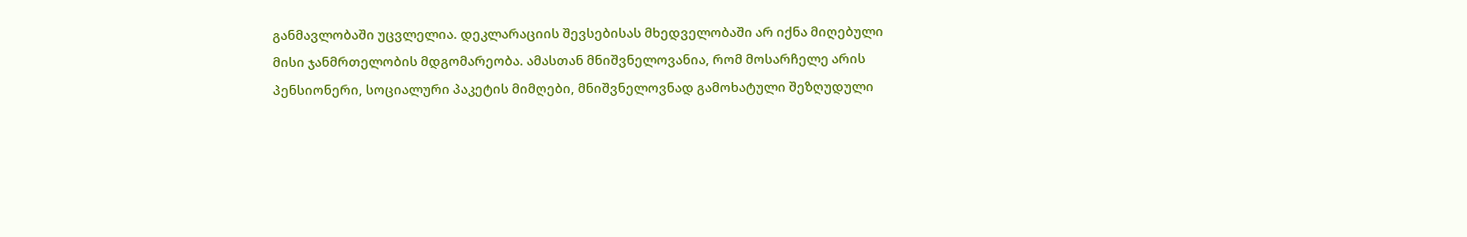განმავლობაში უცვლელია. დეკლარაციის შევსებისას მხედველობაში არ იქნა მიღებული მისი ჯანმრთელობის მდგომარეობა. ამასთან მნიშვნელოვანია, რომ მოსარჩელე არის პენსიონერი, სოციალური პაკეტის მიმღები, მნიშვნელოვნად გამოხატული შეზღუდული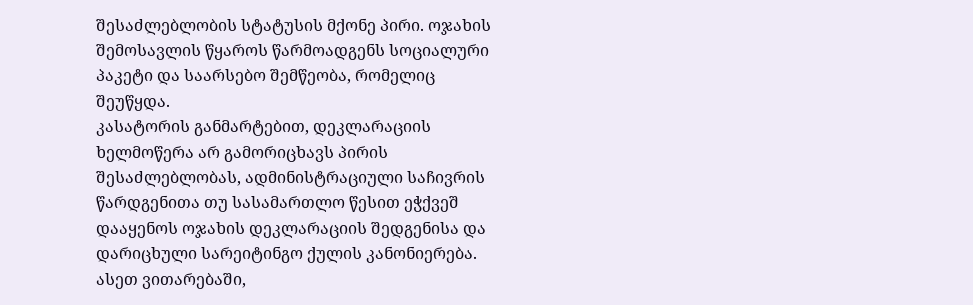შესაძლებლობის სტატუსის მქონე პირი. ოჯახის შემოსავლის წყაროს წარმოადგენს სოციალური პაკეტი და საარსებო შემწეობა, რომელიც შეუწყდა.
კასატორის განმარტებით, დეკლარაციის ხელმოწერა არ გამორიცხავს პირის შესაძლებლობას, ადმინისტრაციული საჩივრის წარდგენითა თუ სასამართლო წესით ეჭქვეშ დააყენოს ოჯახის დეკლარაციის შედგენისა და დარიცხული სარეიტინგო ქულის კანონიერება. ასეთ ვითარებაში,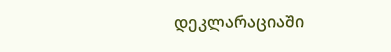დეკლარაციაში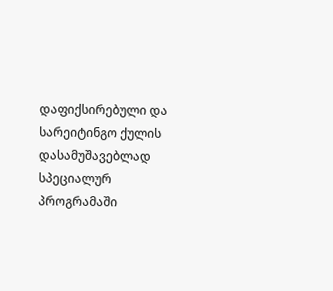დაფიქსირებული და სარეიტინგო ქულის დასამუშავებლად სპეციალურ პროგრამაში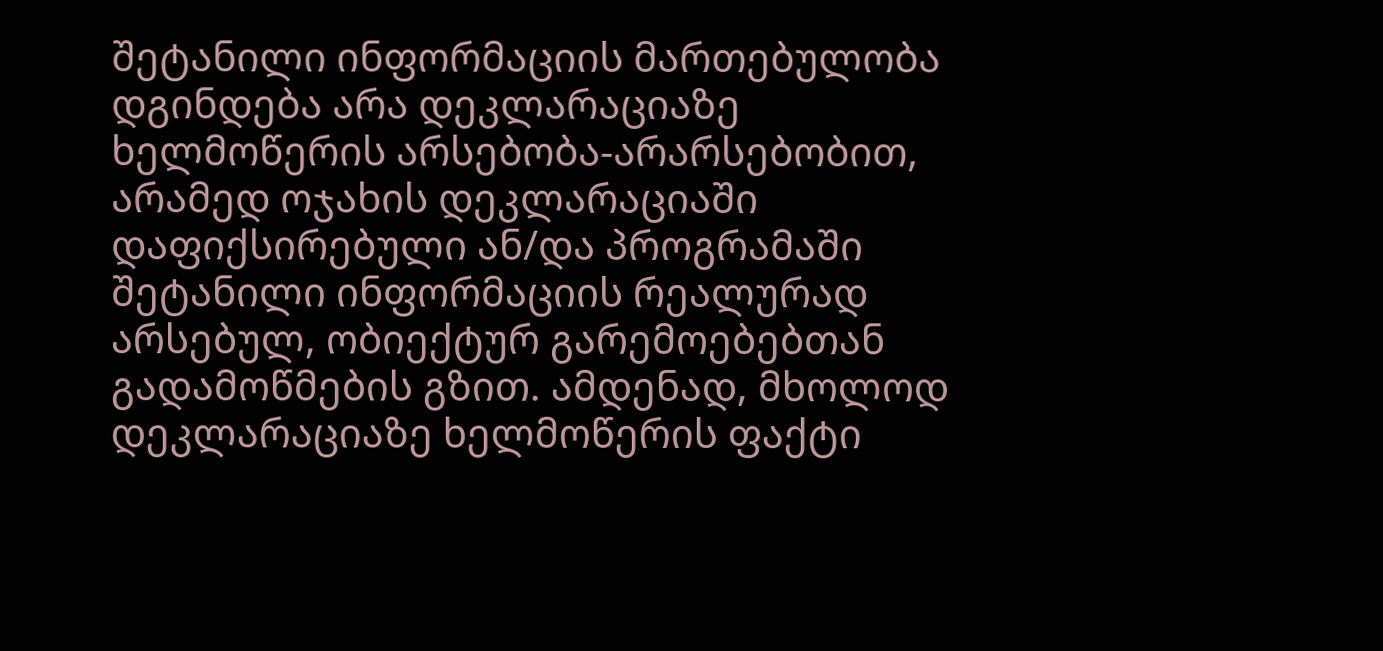შეტანილი ინფორმაციის მართებულობა დგინდება არა დეკლარაციაზე ხელმოწერის არსებობა-არარსებობით, არამედ ოჯახის დეკლარაციაში დაფიქსირებული ან/და პროგრამაში შეტანილი ინფორმაციის რეალურად არსებულ, ობიექტურ გარემოებებთან გადამოწმების გზით. ამდენად, მხოლოდ დეკლარაციაზე ხელმოწერის ფაქტი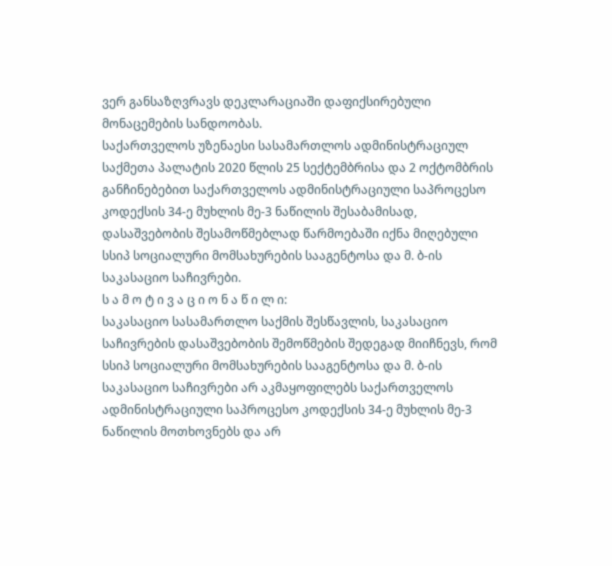ვერ განსაზღვრავს დეკლარაციაში დაფიქსირებული მონაცემების სანდოობას.
საქართველოს უზენაესი სასამართლოს ადმინისტრაციულ საქმეთა პალატის 2020 წლის 25 სექტემბრისა და 2 ოქტომბრის განჩინებებით საქართველოს ადმინისტრაციული საპროცესო კოდექსის 34-ე მუხლის მე-3 ნაწილის შესაბამისად, დასაშვებობის შესამოწმებლად წარმოებაში იქნა მიღებული სსიპ სოციალური მომსახურების სააგენტოსა და მ. ბ-ის საკასაციო საჩივრები.
ს ა მ ო ტ ი ვ ა ც ი ო ნ ა წ ი ლ ი:
საკასაციო სასამართლო საქმის შესწავლის, საკასაციო საჩივრების დასაშვებობის შემოწმების შედეგად მიიჩნევს, რომ სსიპ სოციალური მომსახურების სააგენტოსა და მ. ბ-ის საკასაციო საჩივრები არ აკმაყოფილებს საქართველოს ადმინისტრაციული საპროცესო კოდექსის 34-ე მუხლის მე-3 ნაწილის მოთხოვნებს და არ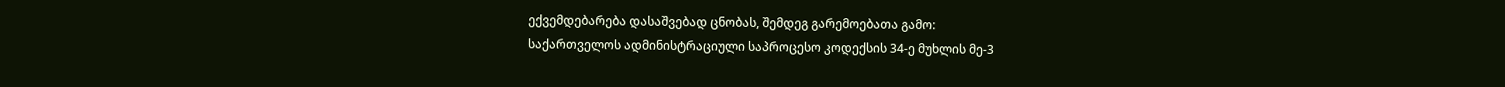ექვემდებარება დასაშვებად ცნობას, შემდეგ გარემოებათა გამო:
საქართველოს ადმინისტრაციული საპროცესო კოდექსის 34-ე მუხლის მე-3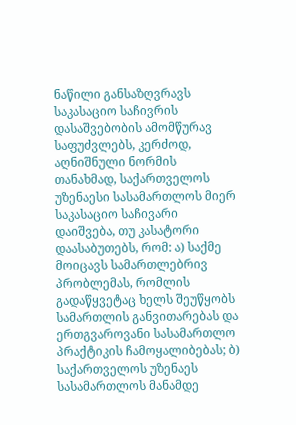ნაწილი განსაზღვრავს საკასაციო საჩივრის დასაშვებობის ამომწურავ საფუძვლებს, კერძოდ, აღნიშნული ნორმის თანახმად, საქართველოს უზენაესი სასამართლოს მიერ საკასაციო საჩივარი დაიშვება, თუ კასატორი დაასაბუთებს, რომ: ა) საქმე მოიცავს სამართლებრივ პრობლემას, რომლის გადაწყვეტაც ხელს შეუწყობს სამართლის განვითარებას და ერთგვაროვანი სასამართლო პრაქტიკის ჩამოყალიბებას; ბ) საქართველოს უზენაეს სასამართლოს მანამდე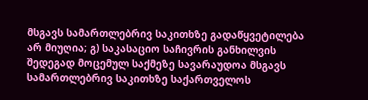მსგავს სამართლებრივ საკითხზე გადაწყვეტილება არ მიუღია; გ) საკასაციო საჩივრის განხილვის შედეგად მოცემულ საქმეზე სავარაუდოა მსგავს სამართლებრივ საკითხზე საქართველოს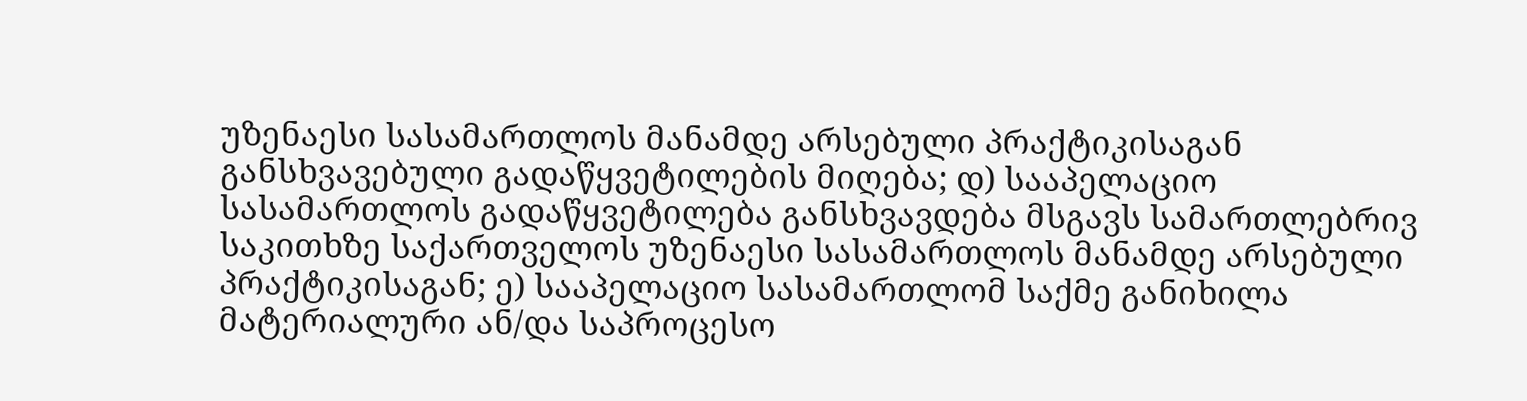უზენაესი სასამართლოს მანამდე არსებული პრაქტიკისაგან განსხვავებული გადაწყვეტილების მიღება; დ) სააპელაციო სასამართლოს გადაწყვეტილება განსხვავდება მსგავს სამართლებრივ საკითხზე საქართველოს უზენაესი სასამართლოს მანამდე არსებული პრაქტიკისაგან; ე) სააპელაციო სასამართლომ საქმე განიხილა მატერიალური ან/და საპროცესო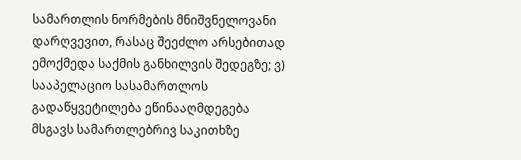სამართლის ნორმების მნიშვნელოვანი დარღვევით, რასაც შეეძლო არსებითად ემოქმედა საქმის განხილვის შედეგზე; ვ) სააპელაციო სასამართლოს გადაწყვეტილება ეწინააღმდეგება მსგავს სამართლებრივ საკითხზე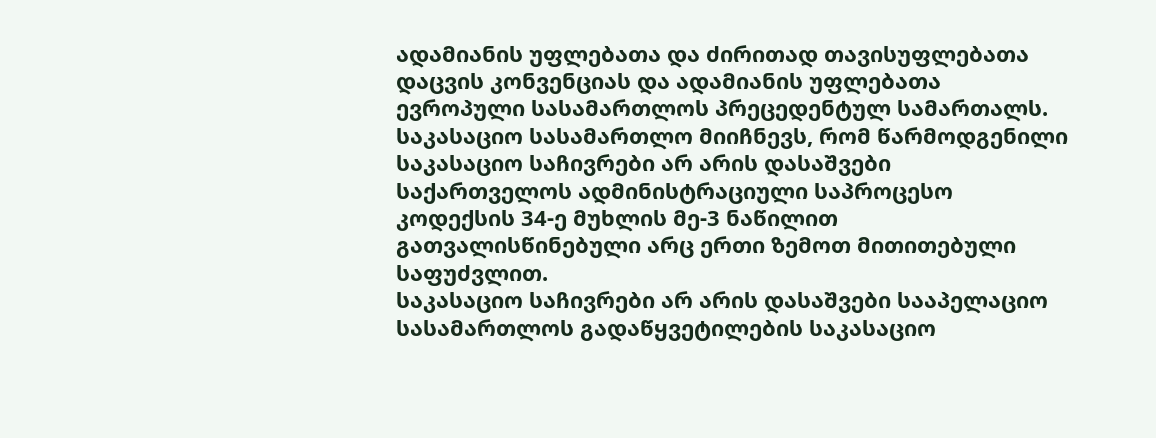ადამიანის უფლებათა და ძირითად თავისუფლებათა დაცვის კონვენციას და ადამიანის უფლებათა ევროპული სასამართლოს პრეცედენტულ სამართალს.
საკასაციო სასამართლო მიიჩნევს, რომ წარმოდგენილი საკასაციო საჩივრები არ არის დასაშვები საქართველოს ადმინისტრაციული საპროცესო კოდექსის 34-ე მუხლის მე-3 ნაწილით გათვალისწინებული არც ერთი ზემოთ მითითებული საფუძვლით.
საკასაციო საჩივრები არ არის დასაშვები სააპელაციო სასამართლოს გადაწყვეტილების საკასაციო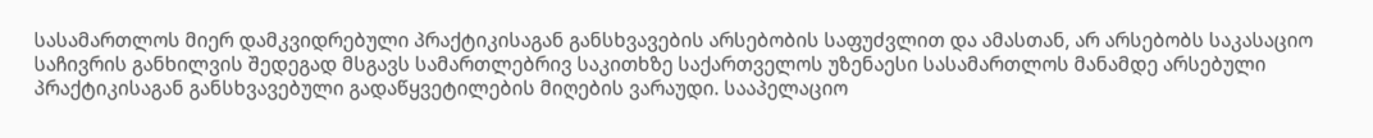სასამართლოს მიერ დამკვიდრებული პრაქტიკისაგან განსხვავების არსებობის საფუძვლით და ამასთან, არ არსებობს საკასაციო საჩივრის განხილვის შედეგად მსგავს სამართლებრივ საკითხზე საქართველოს უზენაესი სასამართლოს მანამდე არსებული პრაქტიკისაგან განსხვავებული გადაწყვეტილების მიღების ვარაუდი. სააპელაციო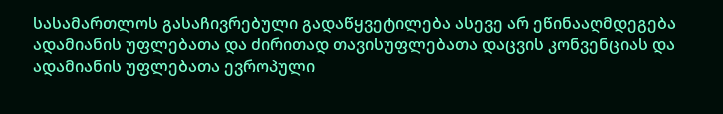სასამართლოს გასაჩივრებული გადაწყვეტილება ასევე არ ეწინააღმდეგება ადამიანის უფლებათა და ძირითად თავისუფლებათა დაცვის კონვენციას და ადამიანის უფლებათა ევროპული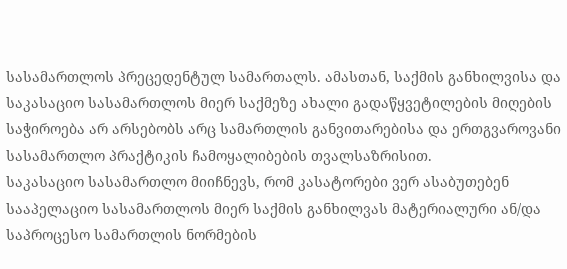სასამართლოს პრეცედენტულ სამართალს. ამასთან, საქმის განხილვისა და საკასაციო სასამართლოს მიერ საქმეზე ახალი გადაწყვეტილების მიღების საჭიროება არ არსებობს არც სამართლის განვითარებისა და ერთგვაროვანი სასამართლო პრაქტიკის ჩამოყალიბების თვალსაზრისით.
საკასაციო სასამართლო მიიჩნევს, რომ კასატორები ვერ ასაბუთებენ სააპელაციო სასამართლოს მიერ საქმის განხილვას მატერიალური ან/და საპროცესო სამართლის ნორმების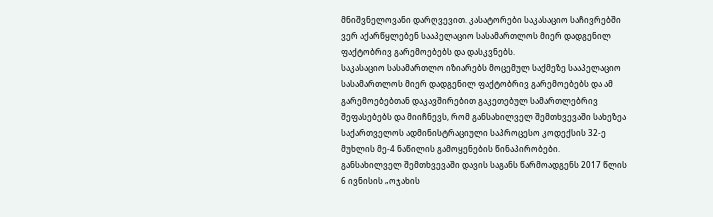მნიშვნელოვანი დარღვევით. კასატორები საკასაციო საჩივრებში ვერ აქარწყლებენ სააპელაციო სასამართლოს მიერ დადგენილ ფაქტობრივ გარემოებებს და დასკვნებს.
საკასაციო სასამართლო იზიარებს მოცემულ საქმეზე სააპელაციო სასამართლოს მიერ დადგენილ ფაქტობრივ გარემოებებს და ამ გარემოებებთან დაკავშირებით გაკეთებულ სამართლებრივ შეფასებებს და მიიჩნევს, რომ განსახილველ შემთხვევაში სახეზეა საქართველოს ადმინისტრაციული საპროცესო კოდექსის 32-ე მუხლის მე-4 ნაწილის გამოყენების წინაპირობები.
განსახილველ შემთხვევაში დავის საგანს წარმოადგენს 2017 წლის 6 ივნისის „ოჯახის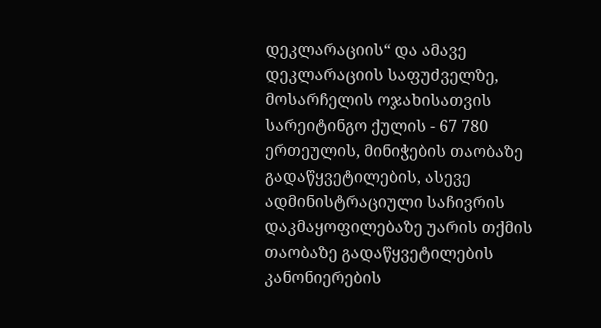დეკლარაციის“ და ამავე დეკლარაციის საფუძველზე, მოსარჩელის ოჯახისათვის სარეიტინგო ქულის - 67 780 ერთეულის, მინიჭების თაობაზე გადაწყვეტილების, ასევე ადმინისტრაციული საჩივრის დაკმაყოფილებაზე უარის თქმის თაობაზე გადაწყვეტილების კანონიერების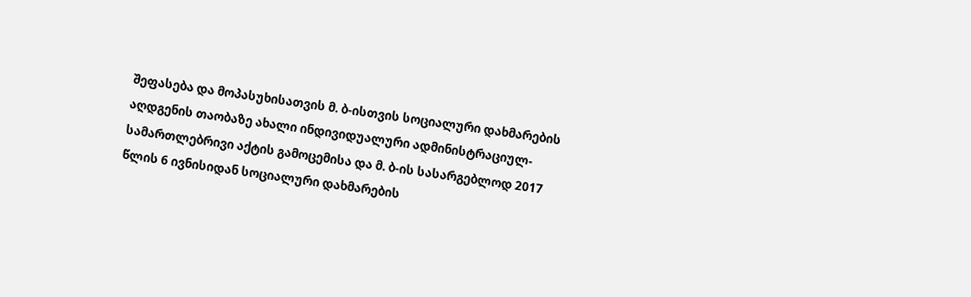შეფასება და მოპასუხისათვის მ. ბ-ისთვის სოციალური დახმარების აღდგენის თაობაზე ახალი ინდივიდუალური ადმინისტრაციულ-სამართლებრივი აქტის გამოცემისა და მ. ბ-ის სასარგებლოდ 2017 წლის 6 ივნისიდან სოციალური დახმარების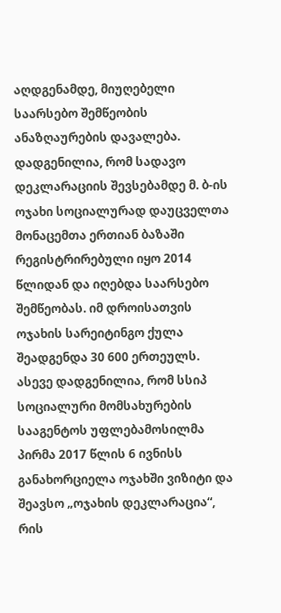აღდგენამდე, მიუღებელი საარსებო შემწეობის ანაზღაურების დავალება.
დადგენილია, რომ სადავო დეკლარაციის შევსებამდე მ. ბ-ის ოჯახი სოციალურად დაუცველთა მონაცემთა ერთიან ბაზაში რეგისტრირებული იყო 2014 წლიდან და იღებდა საარსებო შემწეობას. იმ დროისათვის ოჯახის სარეიტინგო ქულა შეადგენდა 30 600 ერთეულს. ასევე დადგენილია, რომ სსიპ სოციალური მომსახურების სააგენტოს უფლებამოსილმა პირმა 2017 წლის 6 ივნისს განახორციელა ოჯახში ვიზიტი და შეავსო „ოჯახის დეკლარაცია“, რის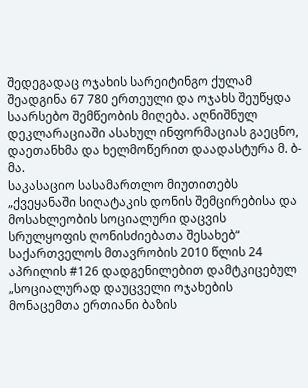შედეგადაც ოჯახის სარეიტინგო ქულამ შეადგინა 67 780 ერთეული და ოჯახს შეუწყდა საარსებო შემწეობის მიღება. აღნიშნულ დეკლარაციაში ასახულ ინფორმაციას გაეცნო, დაეთანხმა და ხელმოწერით დაადასტურა მ. ბ-მა.
საკასაციო სასამართლო მიუთითებს „ქვეყანაში სიღატაკის დონის შემცირებისა და მოსახლეობის სოციალური დაცვის სრულყოფის ღონისძიებათა შესახებ“ საქართველოს მთავრობის 2010 წლის 24 აპრილის #126 დადგენილებით დამტკიცებულ „სოციალურად დაუცველი ოჯახების მონაცემთა ერთიანი ბაზის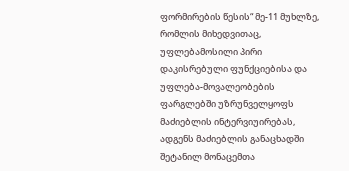ფორმირების წესის“ მე-11 მუხლზე, რომლის მიხედვითაც, უფლებამოსილი პირი დაკისრებული ფუნქციებისა და უფლება-მოვალეობების ფარგლებში უზრუნველყოფს მაძიებლის ინტერვიუირებას, ადგენს მაძიებლის განაცხადში შეტანილ მონაცემთა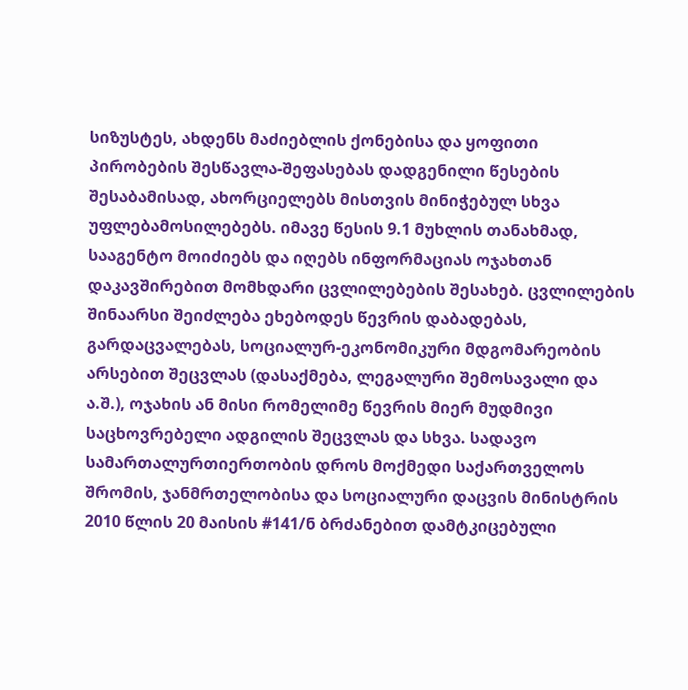სიზუსტეს, ახდენს მაძიებლის ქონებისა და ყოფითი პირობების შესწავლა-შეფასებას დადგენილი წესების შესაბამისად, ახორციელებს მისთვის მინიჭებულ სხვა უფლებამოსილებებს. იმავე წესის 9.1 მუხლის თანახმად, სააგენტო მოიძიებს და იღებს ინფორმაციას ოჯახთან დაკავშირებით მომხდარი ცვლილებების შესახებ. ცვლილების შინაარსი შეიძლება ეხებოდეს წევრის დაბადებას, გარდაცვალებას, სოციალურ-ეკონომიკური მდგომარეობის არსებით შეცვლას (დასაქმება, ლეგალური შემოსავალი და ა.შ.), ოჯახის ან მისი რომელიმე წევრის მიერ მუდმივი საცხოვრებელი ადგილის შეცვლას და სხვა. სადავო სამართალურთიერთობის დროს მოქმედი საქართველოს შრომის, ჯანმრთელობისა და სოციალური დაცვის მინისტრის 2010 წლის 20 მაისის #141/ნ ბრძანებით დამტკიცებული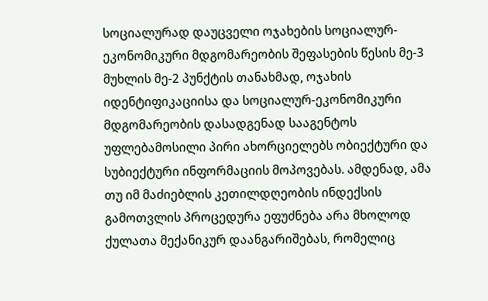სოციალურად დაუცველი ოჯახების სოციალურ-ეკონომიკური მდგომარეობის შეფასების წესის მე-3 მუხლის მე-2 პუნქტის თანახმად, ოჯახის იდენტიფიკაციისა და სოციალურ-ეკონომიკური მდგომარეობის დასადგენად სააგენტოს უფლებამოსილი პირი ახორციელებს ობიექტური და სუბიექტური ინფორმაციის მოპოვებას. ამდენად, ამა თუ იმ მაძიებლის კეთილდღეობის ინდექსის გამოთვლის პროცედურა ეფუძნება არა მხოლოდ ქულათა მექანიკურ დაანგარიშებას, რომელიც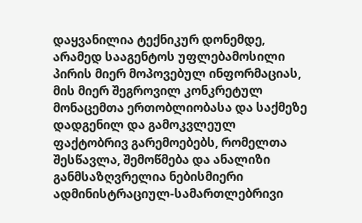დაყვანილია ტექნიკურ დონემდე, არამედ სააგენტოს უფლებამოსილი პირის მიერ მოპოვებულ ინფორმაციას, მის მიერ შეგროვილ კონკრეტულ მონაცემთა ერთობლიობასა და საქმეზე დადგენილ და გამოკვლეულ ფაქტობრივ გარემოებებს, რომელთა შესწავლა, შემოწმება და ანალიზი განმსაზღვრელია ნებისმიერი ადმინისტრაციულ-სამართლებრივი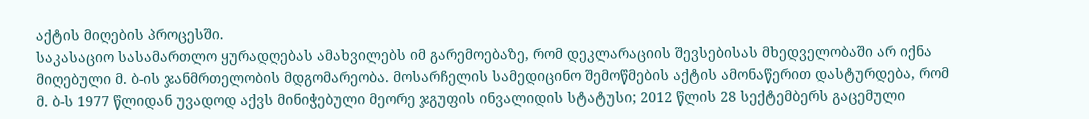აქტის მიღების პროცესში.
საკასაციო სასამართლო ყურადღებას ამახვილებს იმ გარემოებაზე, რომ დეკლარაციის შევსებისას მხედველობაში არ იქნა მიღებული მ. ბ-ის ჯანმრთელობის მდგომარეობა. მოსარჩელის სამედიცინო შემოწმების აქტის ამონაწერით დასტურდება, რომ მ. ბ-ს 1977 წლიდან უვადოდ აქვს მინიჭებული მეორე ჯგუფის ინვალიდის სტატუსი; 2012 წლის 28 სექტემბერს გაცემული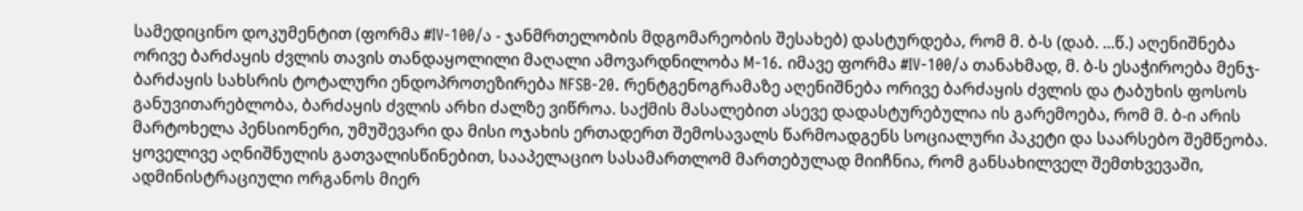სამედიცინო დოკუმენტით (ფორმა #IV-100/ა - ჯანმრთელობის მდგომარეობის შესახებ) დასტურდება, რომ მ. ბ-ს (დაბ. ...წ.) აღენიშნება ორივე ბარძაყის ძვლის თავის თანდაყოლილი მაღალი ამოვარდნილობა M-16. იმავე ფორმა #IV-100/ა თანახმად, მ. ბ-ს ესაჭიროება მენჯ-ბარძაყის სახსრის ტოტალური ენდოპროთეზირება NFSB-20. რენტგენოგრამაზე აღენიშნება ორივე ბარძაყის ძვლის და ტაბუხის ფოსოს განუვითარებლობა, ბარძაყის ძვლის არხი ძალზე ვიწროა. საქმის მასალებით ასევე დადასტურებულია ის გარემოება, რომ მ. ბ-ი არის მარტოხელა პენსიონერი, უმუშევარი და მისი ოჯახის ერთადერთ შემოსავალს წარმოადგენს სოციალური პაკეტი და საარსებო შემწეობა.
ყოველივე აღნიშნულის გათვალისწინებით, სააპელაციო სასამართლომ მართებულად მიიჩნია, რომ განსახილველ შემთხვევაში, ადმინისტრაციული ორგანოს მიერ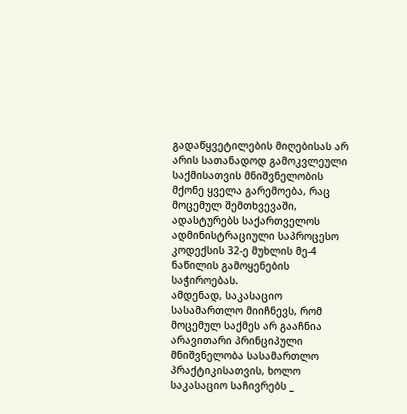გადაწყვეტილების მიღებისას არ არის სათანადოდ გამოკვლეული საქმისათვის მნიშვნელობის მქონე ყველა გარემოება, რაც მოცემულ შემთხვევაში, ადასტურებს საქართველოს ადმინისტრაციული საპროცესო კოდექსის 32-ე მუხლის მე-4 ნაწილის გამოყენების საჭიროებას.
ამდენად, საკასაციო სასამართლო მიიჩნევს, რომ მოცემულ საქმეს არ გააჩნია არავითარი პრინციპული მნიშვნელობა სასამართლო პრაქტიკისათვის, ხოლო საკასაციო საჩივრებს _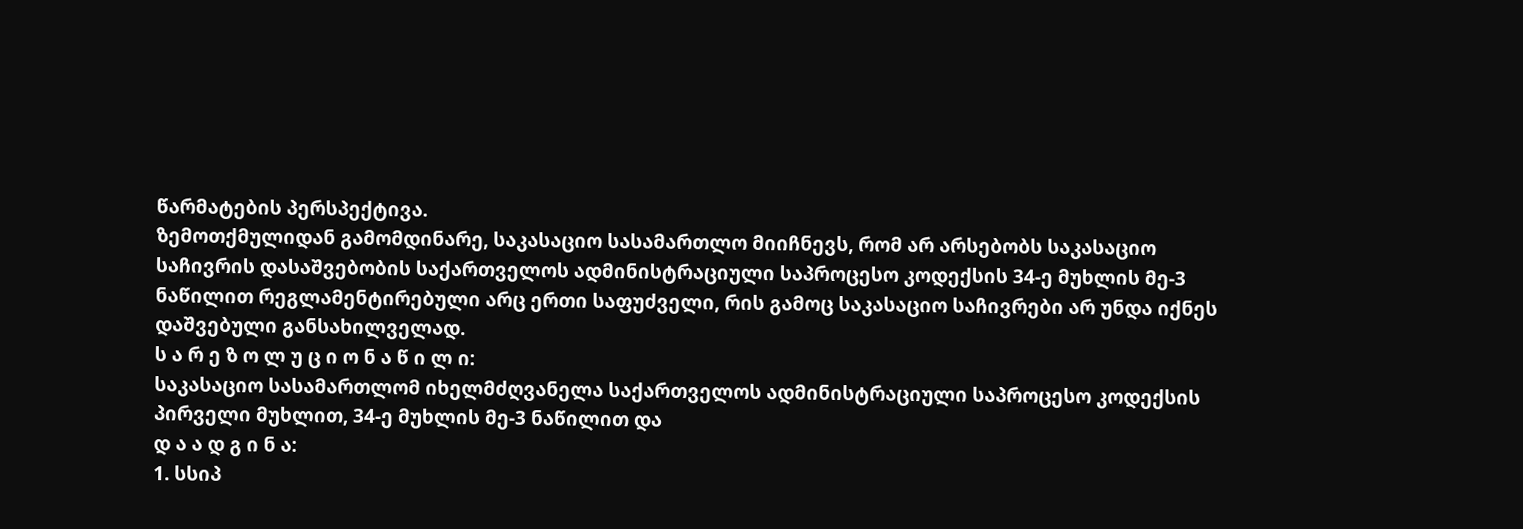წარმატების პერსპექტივა.
ზემოთქმულიდან გამომდინარე, საკასაციო სასამართლო მიიჩნევს, რომ არ არსებობს საკასაციო საჩივრის დასაშვებობის საქართველოს ადმინისტრაციული საპროცესო კოდექსის 34-ე მუხლის მე-3 ნაწილით რეგლამენტირებული არც ერთი საფუძველი, რის გამოც საკასაციო საჩივრები არ უნდა იქნეს დაშვებული განსახილველად.
ს ა რ ე ზ ო ლ უ ც ი ო ნ ა წ ი ლ ი:
საკასაციო სასამართლომ იხელმძღვანელა საქართველოს ადმინისტრაციული საპროცესო კოდექსის პირველი მუხლით, 34-ე მუხლის მე-3 ნაწილით და
დ ა ა დ გ ი ნ ა:
1. სსიპ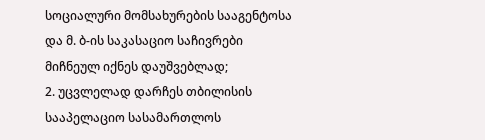სოციალური მომსახურების სააგენტოსა და მ. ბ-ის საკასაციო საჩივრები მიჩნეულ იქნეს დაუშვებლად;
2. უცვლელად დარჩეს თბილისის სააპელაციო სასამართლოს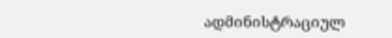ადმინისტრაციულ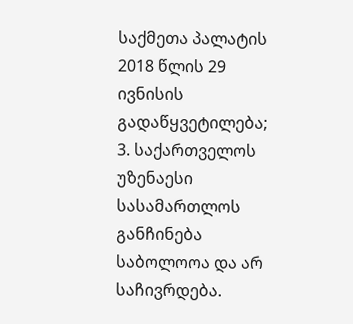საქმეთა პალატის 2018 წლის 29 ივნისის გადაწყვეტილება;
3. საქართველოს უზენაესი სასამართლოს განჩინება საბოლოოა და არ საჩივრდება.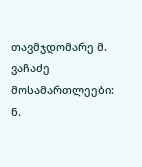თავმჯდომარე მ. ვაჩაძე
მოსამართლეები: ნ.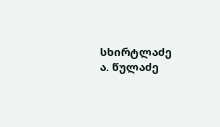სხირტლაძე
ა. წულაძე